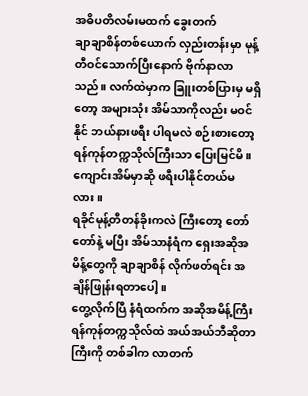အဓိပတိလမ်းမထက် ခွေးတက်
ချာချာစိန်တစ်ယောက် လှည်းတန်းမှာ မုန့်တီဝင်သောက်ပြီးနောက် ဗိုက်နာလာသည်။ လက်ထဲမှာက ခြူးတစ်ပြားမှ မရှိတော့ အများသုံး အိမ်သာကိုလည်း မဝင်နိုင် ဘယ်နားဖရီး ပါရမလဲ စဉ်းစားတော့ ရန်ကုန်တက္ကသိုလ်ကြီးသာ ပြေးမြင်မိ။ ကျောင်းအိမ်မှာဆို ဖရီးပါနိုင်တယ်မလား။
ရခိုင်မုန့်တီတန်ခိုးကလဲ ကြီးတော့ တော်တော်နဲ့ မပြီး အိမ်သာနံရံက ရှေးအဆိုအမိန့်တွေကို ချာချာစိန် လိုက်ဖတ်ရင်း အချိန်ဖြုန်းရတာပေါ့။
တွေ့လိုက်ပြီ နံရံထက်က အဆိုအမိန့်ကြီး ရန်ကုန်တက္ကသိုလ်ထဲ အယ်အယ်ဘီဆိုတာကြီးကို တစ်ခါက လာတက်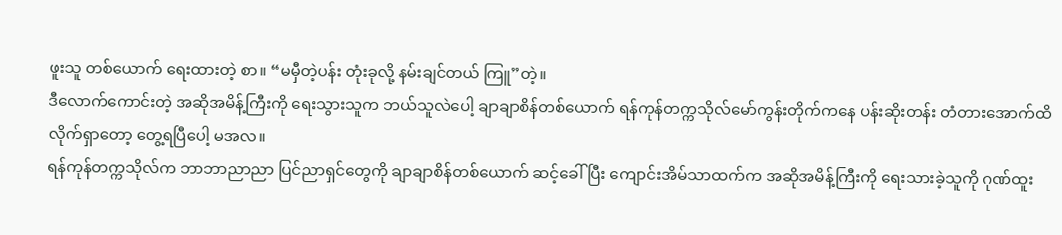ဖူးသူ တစ်ယောက် ရေးထားတဲ့ စာ။ “မမှီတဲ့ပန်း တုံးခုလို့ နမ်းချင်တယ် ကြူ”တဲ့။
ဒီလောက်ကောင်းတဲ့ အဆိုအမိန့်ကြီးကို ရေးသွားသူက ဘယ်သူလဲပေါ့ ချာချာစိန်တစ်ယောက် ရန်ကုန်တက္ကသိုလ်မော်ကွန်းတိုက်ကနေ ပန်းဆိုးတန်း တံတားအောက်ထိ လိုက်ရှာတော့ တွေ့ရပြီပေါ့ မအလ။
ရန်ကုန်တက္ကသိုလ်က ဘာဘာညာညာ ပြင်ညာရှင်တွေကို ချာချာစိန်တစ်ယောက် ဆင့်ခေါ်ပြီး ကျောင်းအိမ်သာထက်က အဆိုအမိန့်ကြီးကို ရေးသားခဲ့သူကို ဂုဏ်ထူး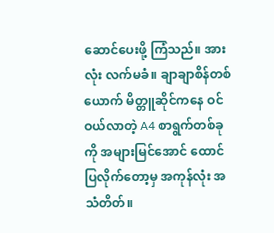ဆောင်ပေးဖို့ ကြံသည်။ အားလုံး လက်မခံ။ ချာချာစိန်တစ်ယောက် မိတ္တူဆိုင်ကနေ ဝင်ဝယ်လာတဲ့ A4 စာရွက်တစ်ခုကို အများမြင်အောင် ထောင်ပြလိုက်တော့မှ အကုန်လုံး အသံတိတ်။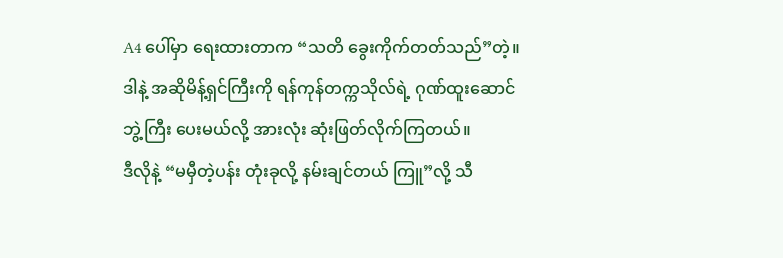A4 ပေါ်မှာ ရေးထားတာက “သတိ ခွေးကိုက်တတ်သည်”တဲ့။
ဒါနဲ့ အဆိုမိန့်ရှင်ကြီးကို ရန်ကုန်တက္ကသိုလ်ရဲ့ ဂုဏ်ထူးဆောင်ဘွဲ့ကြီး ပေးမယ်လို့ အားလုံး ဆုံးဖြတ်လိုက်ကြတယ်။
ဒီလိုနဲ့ “မမှီတဲ့ပန်း တုံးခုလို့ နမ်းချင်တယ် ကြူ”လို့ သီ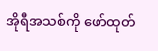အိုရီအသစ်ကို ဖော်ထုတ်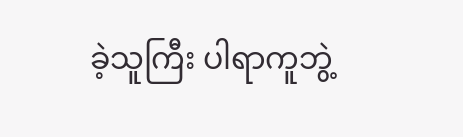ခဲ့သူကြီး ပါရာကူဘွဲ့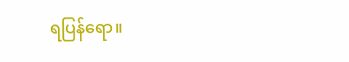ရပြန်ရော။